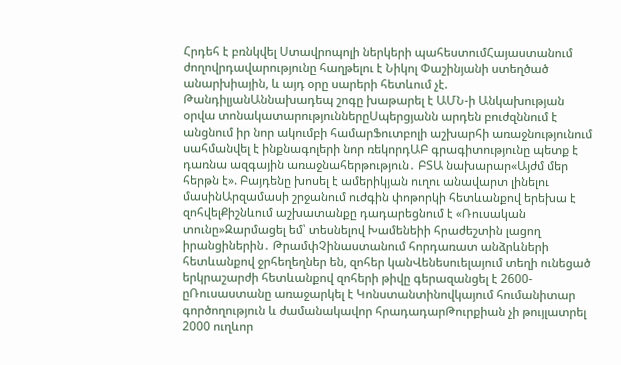Հրդեհ է բռնկվել Ստավրոպոլի ներկերի պահեստումՀայաստանում ժողովրդավարությունը հաղթելու է Նիկոլ Փաշինյանի ստեղծած անարխիային, և այդ օրը սարերի հետևում չէ. ԹանդիլյանԱննախադեպ շոգը խաթարել է ԱՄՆ-ի Անկախության օրվա տոնակատարություններըՍպերցյանն արդեն բուժզննում է անցնում իր նոր ակումբի համարՖուտբոլի աշխարհի առաջնությունում սահմանվել է ինքնագոլերի նոր ռեկորդԱԲ գրագիտությունը պետք է դառնա ազգային առաջնահերթություն․ ԲՏԱ նախարար«Այժմ մեր հերթն է». Բայդենը խոսել է ամերիկյան ուղու անավարտ լինելու մասինԱրզամասի շրջանում ուժգին փոթորկի հետևանքով երեխա է զոհվելՔիշնևում աշխատանքը դադարեցնում է «Ռուսական տունը»Զարմացել եմ՝ տեսնելով Խամենեիի հրաժեշտին լացող իրանցիներին․ ԹրամփՉինաստանում հորդառատ անձրևների հետևանքով ջրհեղեղներ են, զոհեր կանՎենեսուելայում տեղի ունեցած երկրաշարժի հետևանքով զոհերի թիվը գերազանցել է 2600-ըՌուսաստանը առաջարկել է Կոնստանտինովկայում հումանիտար գործողություն և ժամանակավոր հրադադարԹուրքիան չի թույլատրել 2000 ուղևոր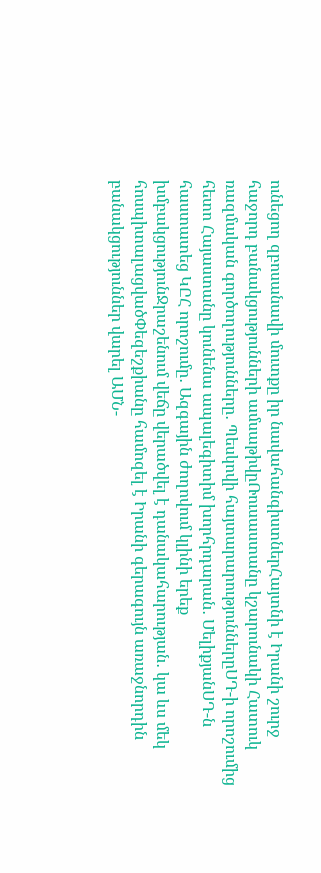ունեցող զբոսանավի մուտքը իր նավահանգիստներՀայտնի է Իրանի շուրջ հաջորդ բանակցությունների ամսաթիվըՌուսաստանը կշարունակի Հատուկ ռազմական գործողությունները․ Պեսկովի հայտարարություններըՍԴ-ի որոշումից հետո Հայաստանը կունենա ապալեգիտիմ խորհրդարան․ ՄելիքյանՍԴ-ն հաստատեց ԿԸՀ որոշումը․ Ազգային ժողովում կլինի երեք խմբակցությունՋրաշենում վեճը վերածվել է դանակահարության․ կա ևս մեկ հոսպիտալացվածՓեզեշքիանը համոզել է Իրանի գերագույն առաջնորդին բանակցություններ վարել ԱՄՆ-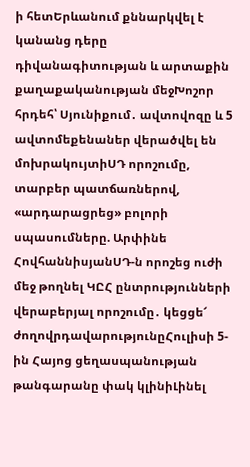ի հետԵրևանում քննարկվել է կանանց դերը դիվանագիտության և արտաքին քաղաքականության մեջԽոշոր հրդեհ՝ Սյունիքում․ ավտովոզը և 5 ավտոմեքենաներ վերածվել են մոխրակույտիՍԴ որոշումը, տարբեր պատճառներով, «արդարացրեց» բոլորի սպասումները. Արփինե ՀովհաննիսյանՍԴ-ն որոշեց ուժի մեջ թողնել ԿԸՀ ընտրությունների վերաբերյալ որոշումը․ կեցցե՜ ժողովրդավարությունըՀուլիսի 5-ին Հայոց ցեղասպանության թանգարանը փակ կլինիԼինել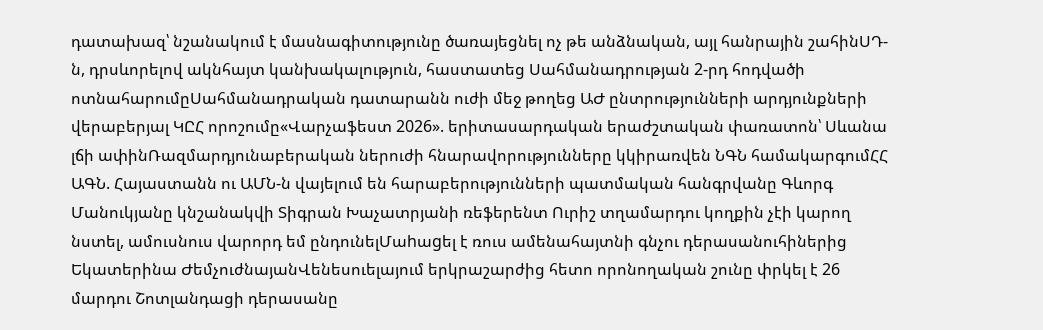դատախազ՝ նշանակում է մասնագիտությունը ծառայեցնել ոչ թե անձնական, այլ հանրային շահինՍԴ-ն, դրսևորելով ակնհայտ կանխակալություն, հաստատեց Սահմանադրության 2-րդ հոդվածի ոտնահարումըՍահմանադրական դատարանն ուժի մեջ թողեց ԱԺ ընտրությունների արդյունքների վերաբերյալ ԿԸՀ որոշումը«Վարչաֆեստ 2026». երիտասարդական երաժշտական փառատոն՝ Սևանա լճի ափինՌազմարդյունաբերական ներուժի հնարավորությունները կկիրառվեն ՆԳՆ համակարգումՀՀ ԱԳՆ. Հայաստանն ու ԱՄՆ-ն վայելում են հարաբերությունների պատմական հանգրվանը Գևորգ Մանուկյանը կնշանակվի Տիգրան Խաչատրյանի ռեֆերենտ Ուրիշ տղամարդու կողքին չէի կարող նստել, ամուսնուս վարորդ եմ ընդունելՄաhաgել է ռուս ամենահայտնի գնչու դերասանուհիներից Եկատերինա ԺեմչուժնայանՎենեսուելայում երկրաշարժից հետո որոնողական շունը փրկել է 26 մարդու Շոտլանդացի դերասանը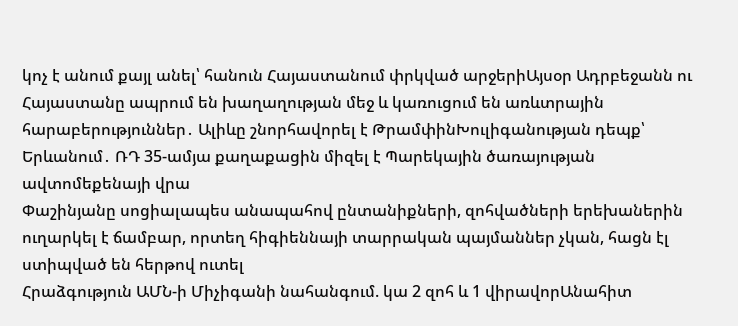կոչ է անում քայլ անել՝ հանուն Հայաստանում փրկված արջերիԱյսօր Ադրբեջանն ու Հայաստանը ապրում են խաղաղության մեջ և կառուցում են առևտրային հարաբերություններ․ Ալիևը շնորհավորել է ԹրամփինԽուլիգանության դեպք՝ Երևանում․ ՌԴ 35-ամյա քաղաքացին միզել է Պարեկային ծառայության ավտոմեքենայի վրա
Փաշինյանը սոցիալապես անապահով ընտանիքների, զոհվածների երեխաներին ուղարկել է ճամբար, որտեղ հիգիեննայի տարրական պայմաններ չկան, հացն էլ ստիպված են հերթով ուտել
Հրաձգություն ԱՄՆ-ի Միչիգանի նահանգում. կա 2 զոհ և 1 վիրավորԱնահիտ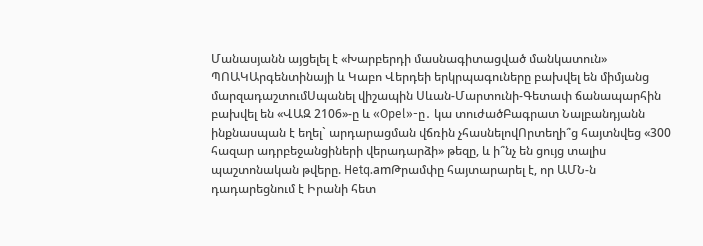Մանասյանն այցելել է «Խարբերդի մասնագիտացված մանկատուն» ՊՈԱԿԱրգենտինայի և Կաբո Վերդեի երկրպագուները բախվել են միմյանց մարզադաշտումՍպանել վիշապին Սևան-Մարտունի-Գետափ ճանապարհին բախվել են «ՎԱԶ 2106»-ը և «Opel»-ը․ կա տուժածԲագրատ Նալբանդյանն ինքնասպան է եղել` արդարացման վճռին չհասնելովՈրտեղի՞ց հայտնվեց «300 հազար ադրբեջանցիների վերադարձի» թեզը, և ի՞նչ են ցույց տալիս պաշտոնական թվերը. Hetq.amԹրամփը հայտարարել է, որ ԱՄՆ-ն դադարեցնում է Իրանի հետ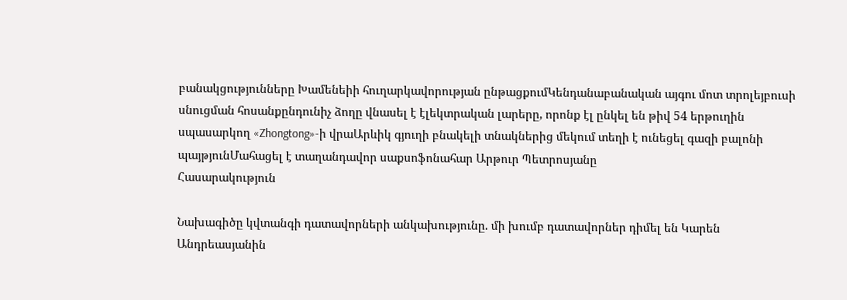բանակցությունները Խամենեիի հուղարկավորության ընթացքումԿենդանաբանական այգու մոտ տրոլեյբուսի սնուցման հոսանքընդունիչ ձողը վնասել է էլեկտրական լարերը, որոնք էլ ընկել են թիվ 54 երթուղին սպասարկող «Zhongtong»-ի վրաԱրևիկ գյուղի բնակելի տնակներից մեկում տեղի է ունեցել գազի բալոնի պայթյունՄահացել է տաղանդավոր սաքսոֆոնահար Արթուր Պետրոսյանը
Հասարակություն

Նախագիծը կվտանգի դատավորների անկախությունը. մի խումբ դատավորներ դիմել են Կարեն Անդրեասյանին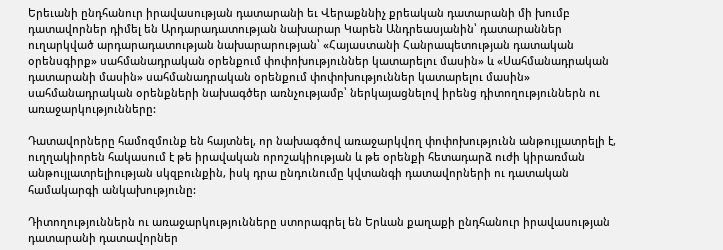Երեւանի ընդհանուր իրավասության դատարանի եւ Վերաքննիչ քրեական դատարանի մի խումբ դատավորներ դիմել են Արդարադատության նախարար Կարեն Անդրեասյանին՝ դատարաններ ուղարկված արդարադատության նախարարության՝ «Հայաստանի Հանրապետության դատական օրենսգիրք» սահմանադրական օրենքում փոփոխություններ կատարելու մասին» և «Սահմանադրական դատարանի մասին» սահմանադրական օրենքում փոփոխություններ կատարելու մասին» սահմանադրական օրենքների նախագծեր առնչությամբ՝ ներկայացնելով իրենց դիտողություններն ու առաջարկությունները:

Դատավորները համոզմունք են հայտնել, որ նախագծով առաջարկվող փոփոխությունն անթույլատրելի է, ուղղակիորեն հակասում է թե իրավական որոշակիության և թե օրենքի հետադարձ ուժի կիրառման անթույլատրելիության սկզբունքին, իսկ դրա ընդունումը կվտանգի դատավորների ու դատական համակարգի անկախությունը:

Դիտողություններն ու առաջարկությունները ստորագրել են Երևան քաղաքի ընդհանուր իրավասության դատարանի դատավորներ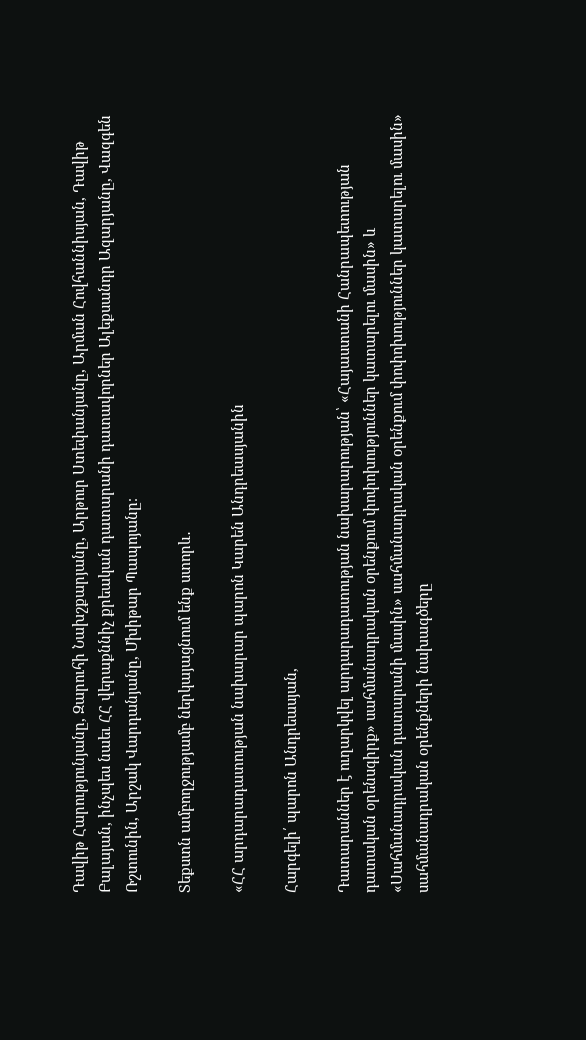Դավիթ Հարությունյանը, Զարուհի Նախշքարյանը, Արթուր Ստեփանյանը, Արման Հովհաննիսյան, Դավիթ Բալայան, ինչպես նաեւ ՀՀ վերաքննիչ քրեական դատարանի դատավորներ Ալեքսանդր Ազարյանը, Վազգեն Ռշտունին, Արշակ Վարդանյանը, Մխիթար Պապոյանը։

Տեքստն ամբողջությամբ ներկայացնում ենք ստորև․

«ՀՀ արդարադատության նախարար պարոն Կարեն Անդրեասյանին

Հարգելի՛ պարոն Անդրեասյան,

Դատարաններ է ուղարկվել արդարադատության նախարարության՝ «Հայաստանի Հանրապետության դատական օրենսգիրք» սահմանադրական օրենքում փոփոխություններ կատարելու մասին» և «Սահմանադրական դատարանի մասին» սահմանադրական օրենքում փոփոխություններ կատարելու մասին» սահմանադրական օրենքների նախագծերը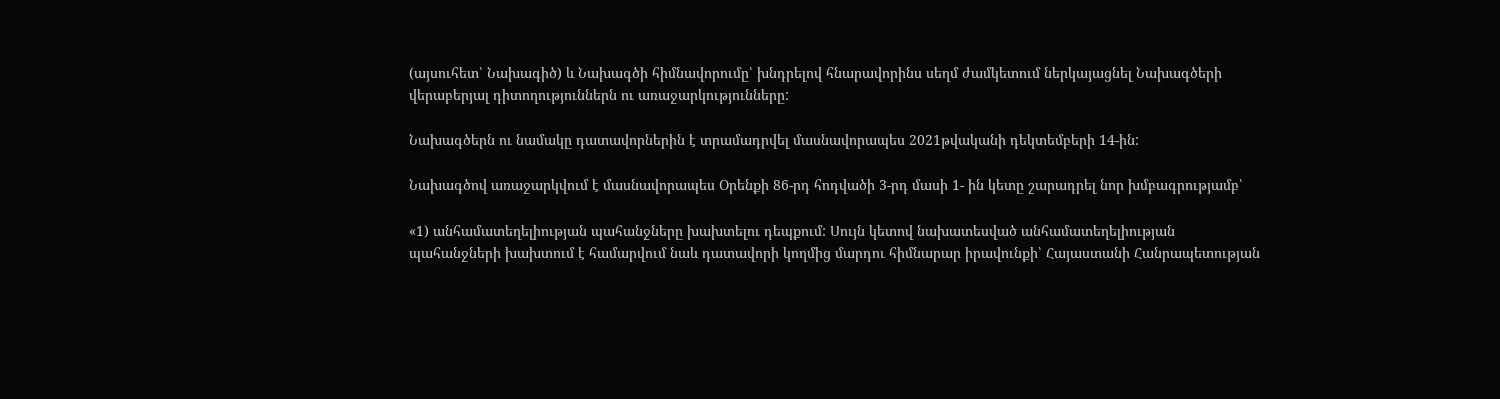(այսուհետ՝ Նախագիծ) և Նախագծի հիմնավորումը՝ խնդրելով հնարավորինս սեղմ ժամկետում ներկայացնել Նախագծերի վերաբերյալ դիտողություններն ու առաջարկությունները:

Նախագծերն ու նամակը դատավորներին է տրամադրվել մասնավորապես 2021թվականի դեկտեմբերի 14-ին:

Նախագծով առաջարկվում է մասնավորապես Օրենքի 86-րդ հոդվածի 3-րդ մասի 1- ին կետը շարադրել նոր խմբագրությամբ՝

«1) անհամատեղելիության պահանջները խախտելու դեպքում: Սույն կետով նախատեսված անհամատեղելիության պահանջների խախտում է համարվում նաև դատավորի կողմից մարդու հիմնարար իրավունքի՝ Հայաստանի Հանրապետության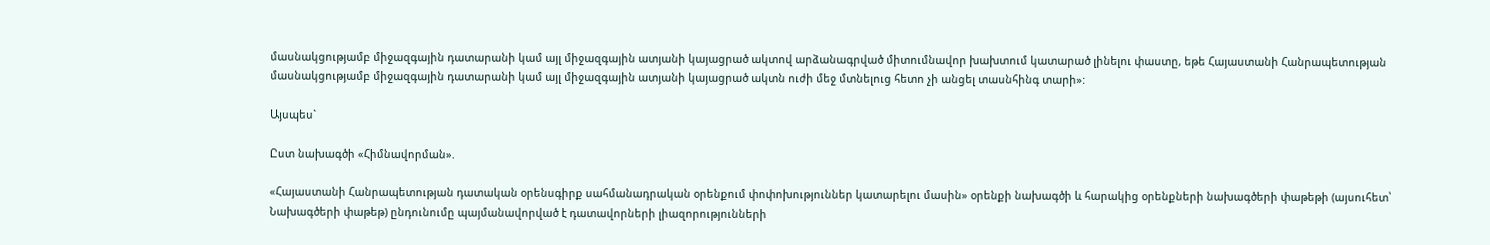մասնակցությամբ միջազգային դատարանի կամ այլ միջազգային ատյանի կայացրած ակտով արձանագրված միտումնավոր խախտում կատարած լինելու փաստը, եթե Հայաստանի Հանրապետության մասնակցությամբ միջազգային դատարանի կամ այլ միջազգային ատյանի կայացրած ակտն ուժի մեջ մտնելուց հետո չի անցել տասնհինգ տարի»:

Այսպես`

Ըստ նախագծի «Հիմնավորման».

«Հայաստանի Հանրապետության դատական օրենսգիրք սահմանադրական օրենքում փոփոխություններ կատարելու մասին» օրենքի նախագծի և հարակից օրենքների նախագծերի փաթեթի (այսուհետ՝ Նախագծերի փաթեթ) ընդունումը պայմանավորված է դատավորների լիազորությունների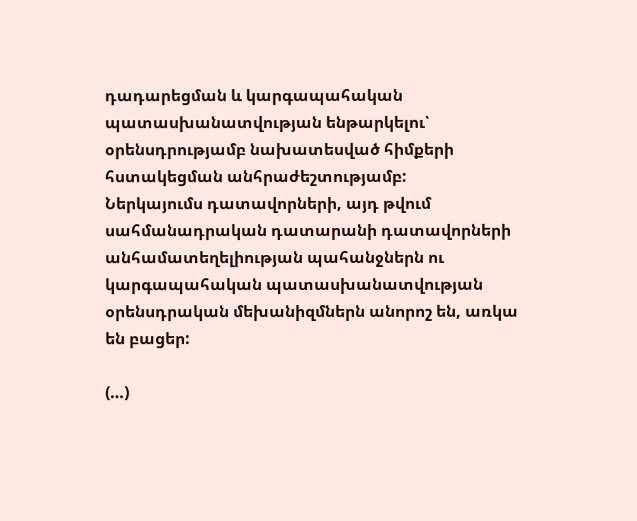դադարեցման և կարգապահական պատասխանատվության ենթարկելու՝ օրենսդրությամբ նախատեսված հիմքերի հստակեցման անհրաժեշտությամբ:
Ներկայումս դատավորների, այդ թվում սահմանադրական դատարանի դատավորների անհամատեղելիության պահանջներն ու կարգապահական պատասխանատվության օրենսդրական մեխանիզմներն անորոշ են, առկա են բացեր:

(…)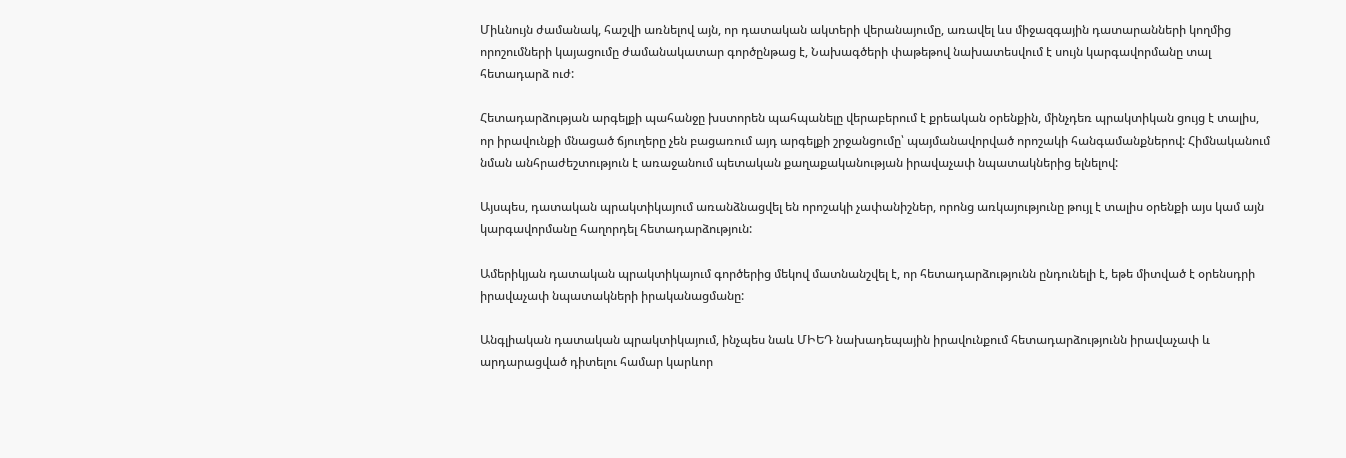Միևնույն ժամանակ, հաշվի առնելով այն, որ դատական ակտերի վերանայումը, առավել ևս միջազգային դատարանների կողմից որոշումների կայացումը ժամանակատար գործընթաց է, Նախագծերի փաթեթով նախատեսվում է սույն կարգավորմանը տալ հետադարձ ուժ:

Հետադարձության արգելքի պահանջը խստորեն պահպանելը վերաբերում է քրեական օրենքին, մինչդեռ պրակտիկան ցույց է տալիս, որ իրավունքի մնացած ճյուղերը չեն բացառում այդ արգելքի շրջանցումը՝ պայմանավորված որոշակի հանգամանքներով: Հիմնականում նման անհրաժեշտություն է առաջանում պետական քաղաքականության իրավաչափ նպատակներից ելնելով:

Այսպես, դատական պրակտիկայում առանձնացվել են որոշակի չափանիշներ, որոնց առկայությունը թույլ է տալիս օրենքի այս կամ այն կարգավորմանը հաղորդել հետադարձություն:

Ամերիկյան դատական պրակտիկայում գործերից մեկով մատնանշվել է, որ հետադարձությունն ընդունելի է, եթե միտված է օրենսդրի իրավաչափ նպատակների իրականացմանը:

Անգլիական դատական պրակտիկայում, ինչպես նաև ՄԻԵԴ նախադեպային իրավունքում հետադարձությունն իրավաչափ և արդարացված դիտելու համար կարևոր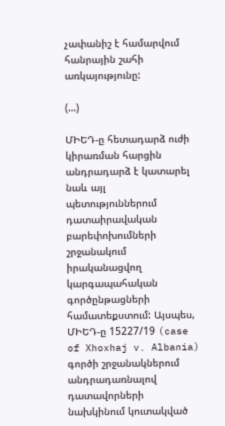չափանիշ է համարվում հանրային շահի առկայությունը:

(…)

ՄԻԵԴ-ը հետադարձ ուժի կիրառման հարցին անդրադարձ է կատարել նաև այլ պետություններում դատաիրավական բարեփոխումների շրջանակում իրականացվող կարգապահական գործընթացների համատեքստում: Այսպես, ՄԻԵԴ-ը 15227/19 (case of Xhoxhaj v. Albania) գործի շրջանակներում անդրադառնալով դատավորների նախկինում կուտակված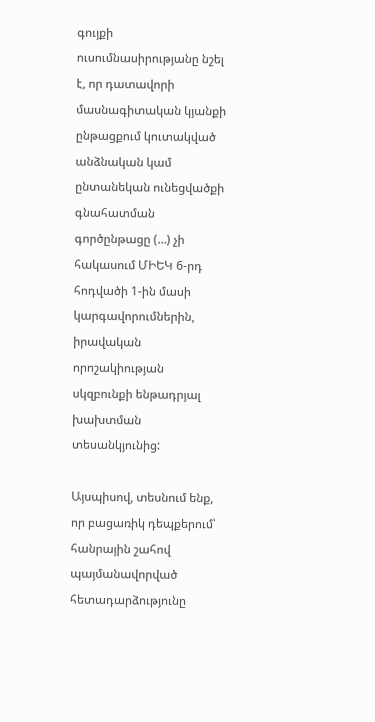գույքի ուսումնասիրությանը նշել է, որ դատավորի մասնագիտական կյանքի ընթացքում կուտակված անձնական կամ ընտանեկան ունեցվածքի գնահատման գործընթացը (…) չի հակասում ՄԻԵԿ 6-րդ հոդվածի 1-ին մասի կարգավորումներին, իրավական որոշակիության սկզբունքի ենթադրյալ խախտման տեսանկյունից:

Այսպիսով, տեսնում ենք, որ բացառիկ դեպքերում՝ հանրային շահով պայմանավորված հետադարձությունը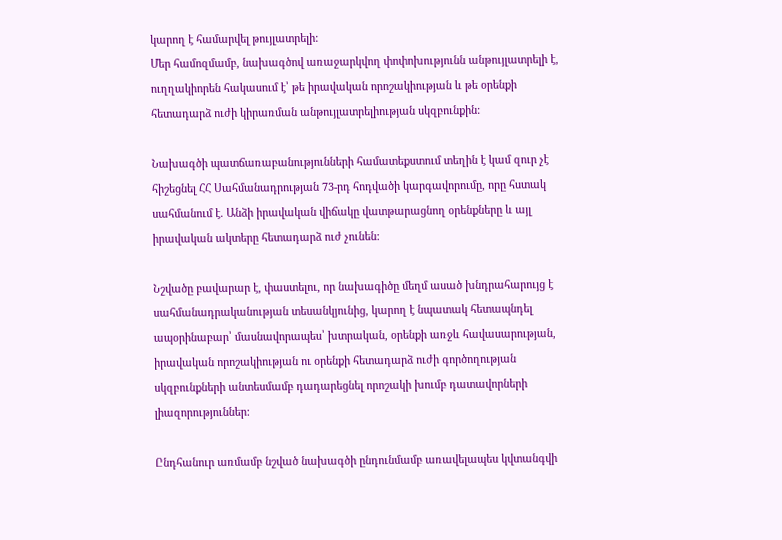կարող է համարվել թույլատրելի:
Մեր համոզմամբ, նախագծով առաջարկվող փոփոխությունն անթույլատրելի է, ուղղակիորեն հակասում է՝ թե իրավական որոշակիության և թե օրենքի հետադարձ ուժի կիրառման անթույլատրելիության սկզբունքին:

Նախագծի պատճառաբանությունների համատեքստում տեղին է կամ զուր չէ հիշեցնել ՀՀ Սահմանադրության 73-րդ հոդվածի կարգավորումը, որը հստակ սահմանում է. Անձի իրավական վիճակը վատթարացնող օրենքները և այլ իրավական ակտերը հետադարձ ուժ չունեն:

Նշվածը բավարար է, փաստելու, որ նախագիծը մեղմ ասած խնդրահարույց է սահմանադրականության տեսանկյունից, կարող է նպատակ հետապնդել ապօրինաբար՝ մասնավորապես՝ խտրական, օրենքի առջև հավասարության, իրավական որոշակիության ու օրենքի հետադարձ ուժի գործողության սկզբունքների անտեսմամբ դադարեցնել որոշակի խումբ դատավորների լիազորություններ:

Ընդհանուր առմամբ նշված նախագծի ընդունմամբ առավելապես կվտանգվի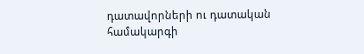դատավորների ու դատական համակարգի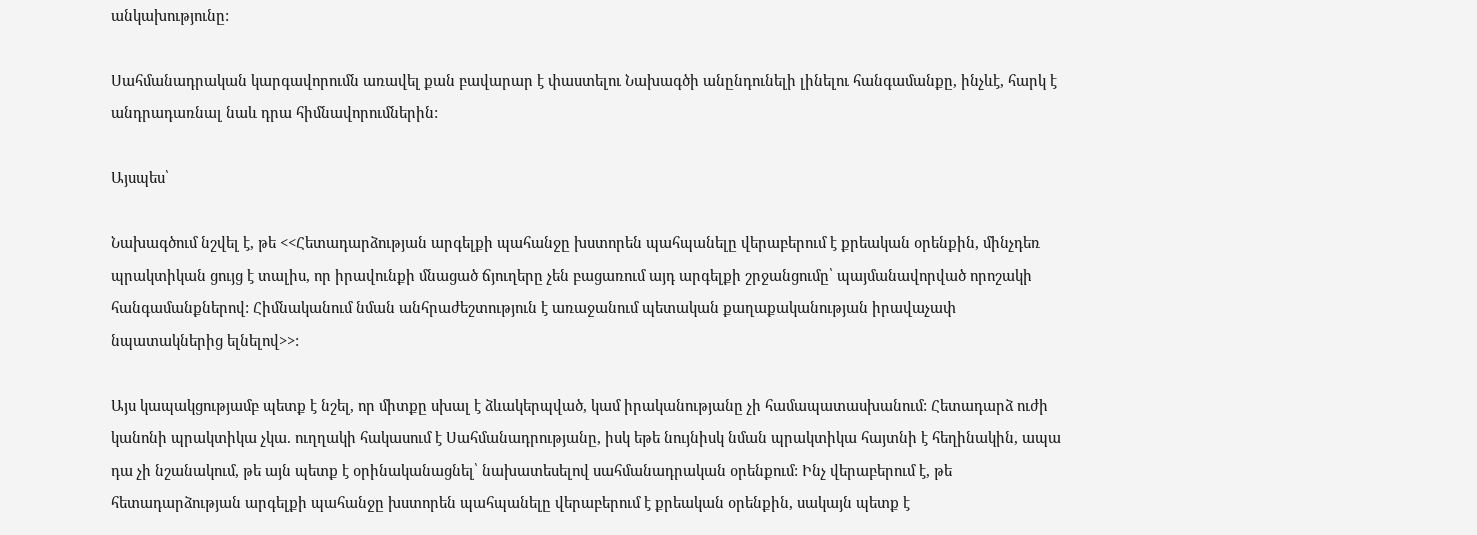անկախությունը:

Սահմանադրական կարգավորումն առավել քան բավարար է փաստելու Նախագծի անընդունելի լինելու հանգամանքը, ինչևէ, հարկ է անդրադառնալ նաև դրա հիմնավորումներին:

Այսպես՝

Նախագծում նշվել է, թե <<Հետադարձության արգելքի պահանջը խստորեն պահպանելը վերաբերում է քրեական օրենքին, մինչդեռ պրակտիկան ցույց է տալիս, որ իրավունքի մնացած ճյուղերը չեն բացառում այդ արգելքի շրջանցումը՝ պայմանավորված որոշակի հանգամանքներով: Հիմնականում նման անհրաժեշտություն է առաջանում պետական քաղաքականության իրավաչափ նպատակներից ելնելով>>:

Այս կապակցությամբ պետք է նշել, որ միտքը սխալ է ձևակերպված, կամ իրականությանը չի համապատասխանում: Հետադարձ ուժի կանոնի պրակտիկա չկա. ուղղակի հակասում է Սահմանադրությանը, իսկ եթե նույնիսկ նման պրակտիկա հայտնի է հեղինակին, ապա դա չի նշանակում, թե այն պետք է օրինականացնել՝ նախատեսելով սահմանադրական օրենքում: Ինչ վերաբերում է, թե հետադարձության արգելքի պահանջը խստորեն պահպանելը վերաբերում է քրեական օրենքին, սակայն պետք է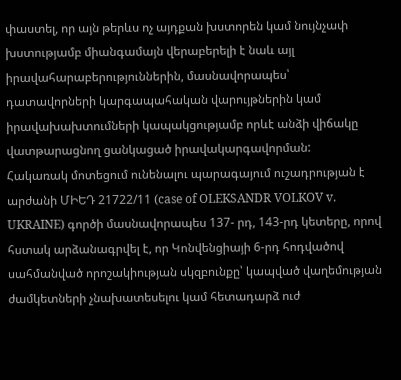փաստել, որ այն թերևս ոչ այդքան խստորեն կամ նույնչափ խստությամբ միանգամայն վերաբերելի է նաև այլ իրավահարաբերություններին, մասնավորապես՝ դատավորների կարգապահական վարույթներին կամ իրավախախտումների կապակցությամբ որևէ անձի վիճակը վատթարացնող ցանկացած իրավակարգավորման:
Հակառակ մոտեցում ունենալու պարագայում ուշադրության է արժանի ՄԻԵԴ 21722/11 (case of OLEKSANDR VOLKOV v. UKRAINE) գործի մասնավորապես 137- րդ, 143-րդ կետերը, որով հստակ արձանագրվել է, որ Կոնվենցիայի 6-րդ հոդվածով սահմանված որոշակիության սկզբունքը՝ կապված վաղեմության ժամկետների չնախատեսելու կամ հետադարձ ուժ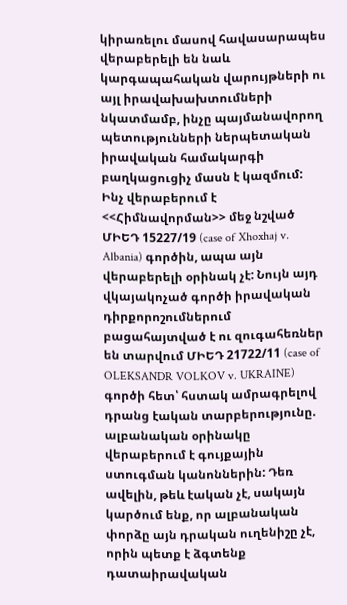կիրառելու մասով հավասարապես վերաբերելի են նաև կարգապահական վարույթների ու այլ իրավախախտումների նկատմամբ, ինչը պայմանավորող պետությունների ներպետական իրավական համակարգի բաղկացուցիչ մասն է կազմում:
Ինչ վերաբերում է <<Հիմնավորման>> մեջ նշված ՄԻԵԴ 15227/19 (case of Xhoxhaj v. Albania) գործին, ապա այն վերաբերելի օրինակ չէ: Նույն այդ վկայակոչած գործի իրավական դիրքորոշումներում բացահայտված է ու զուգահեռներ են տարվում ՄԻԵԴ 21722/11 (case of OLEKSANDR VOLKOV v. UKRAINE) գործի հետ՝ հստակ ամրագրելով դրանց էական տարբերությունը. ալբանական օրինակը վերաբերում է գույքային ստուգման կանոններին: Դեռ ավելին, թեև էական չէ, սակայն կարծում ենք, որ ալբանական փորձը այն դրական ուղենիշը չէ, որին պետք է ձգտենք դատաիրավական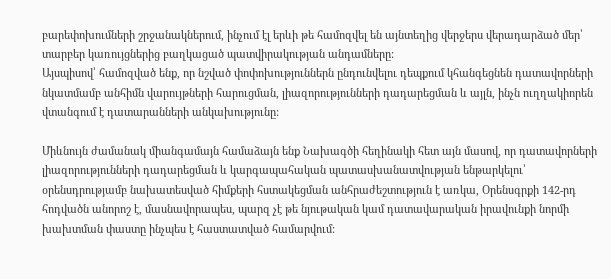բարեփոխումների շրջանակներում, ինչում էլ երևի թե համոզվել են այնտեղից վերջերս վերադարձած մեր՝ տարբեր կառույցներից բաղկացած պատվիրակության անդամները:
Այսպիսով՝ համոզված ենք, որ նշված փոփոխություններն ընդունվելու դեպքում կհանգեցնեն դատավորների նկատմամբ անհիմն վարույթների հարուցման, լիազորությունների դադարեցման և այլն, ինչն ուղղակիորեն վտանգում է դատարանների անկախությունը:

Միևնույն ժամանակ միանգամայն համաձայն ենք Նախագծի հեղինակի հետ այն մասով, որ դատավորների լիազորությունների դադարեցման և կարգապահական պատասխանատվության ենթարկելու՝ օրենսդրությամբ նախատեսված հիմքերի հստակեցման անհրաժեշտություն է առկա, Օրենսգրքի 142-րդ հոդվածն անորոշ է, մասնավորապես, պարզ չէ թե նյութական կամ դատավարական իրավունքի նորմի խախտման փաստը ինչպես է հաստատված համարվում: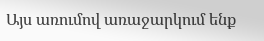Այս առումով առաջարկում ենք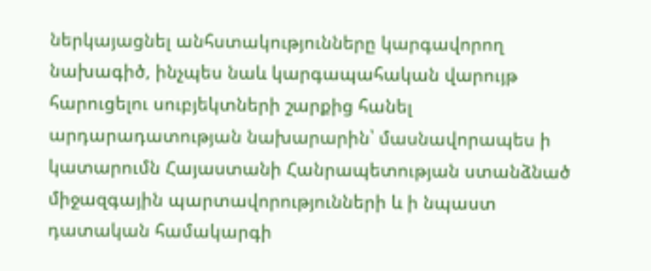ներկայացնել անհստակությունները կարգավորող նախագիծ, ինչպես նաև կարգապահական վարույթ հարուցելու սուբյեկտների շարքից հանել արդարադատության նախարարին՝ մասնավորապես ի կատարումն Հայաստանի Հանրապետության ստանձնած միջազգային պարտավորությունների և ի նպաստ դատական համակարգի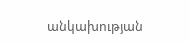անկախության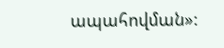ապահովման»: